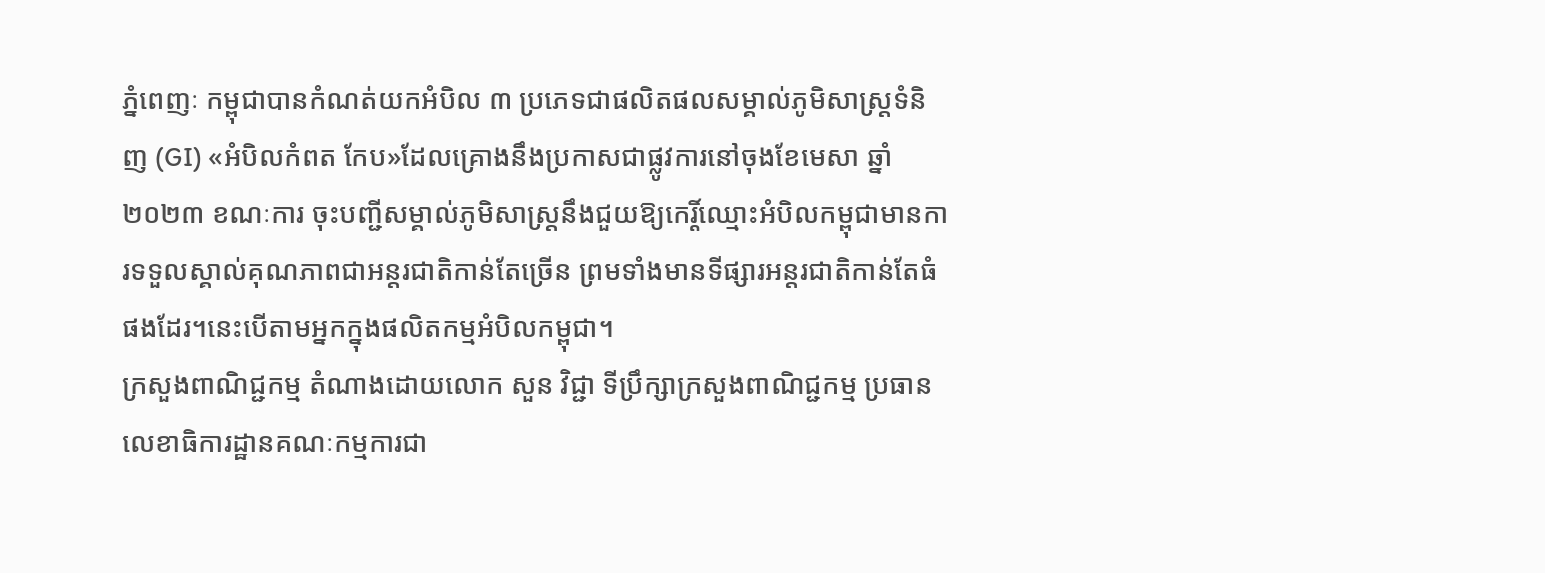ភ្នំពេញៈ កម្ពុជាបានកំណត់យកអំបិល ៣ ប្រភេទជាផលិតផលសម្គាល់ភូមិសាស្ត្រទំនិញ (GI) «អំបិលកំពត កែប»ដែលគ្រោងនឹងប្រកាសជាផ្លូវការនៅចុងខែមេសា ឆ្នាំ ២០២៣ ខណៈការ ចុះបញ្ជីសម្គាល់ភូមិសាស្ត្រនឹងជួយឱ្យកេរ្តិ៍ឈ្មោះអំបិលកម្ពុជាមានការទទួលស្គាល់គុណភាពជាអន្តរជាតិកាន់តែច្រើន ព្រមទាំងមានទីផ្សារអន្តរជាតិកាន់តែធំផងដែរ។នេះបើតាមអ្នកក្នុងផលិតកម្មអំបិលកម្ពុជា។
ក្រសួងពាណិជ្ជកម្ម តំណាងដោយលោក សួន វិជ្ជា ទីប្រឹក្សាក្រសួងពាណិជ្ជកម្ម ប្រធានលេខាធិការដ្ឋានគណៈកម្មការជា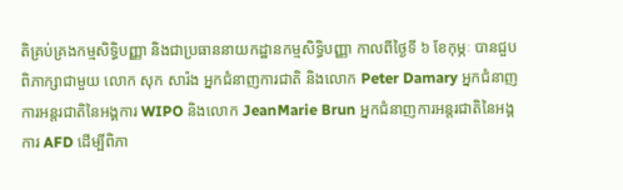តិគ្រប់គ្រងកម្មសិទ្ធិបញ្ញា និងជាប្រធាននាយកដ្ឋានកម្មសិទ្ធិបញ្ញា កាលពីថ្ងៃទី ៦ ខែកុម្ភៈ បានជួបពិភាក្សាជាមួយ លោក សុក សារ៉ង អ្នកជំនាញការជាតិ និងលោក Peter Damary អ្នកជំនាញការអន្តរជាតិនៃអង្គការ WIPO និងលោក JeanMarie Brun អ្នកជំនាញការអន្តរជាតិនៃអង្គការ AFD ដើម្បីពិភា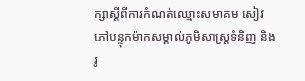ក្សាស្តីពីការកំណត់ឈ្មោះសមាគម សៀវភៅបន្ទុកម៉ាកសម្គាល់ភូមិសាស្ត្រទំនិញ និងរូ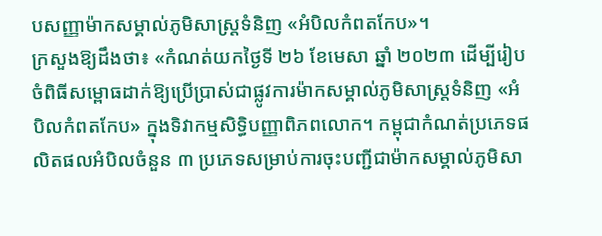បសញ្ញាម៉ាកសម្គាល់ភូមិសាស្ត្រទំនិញ «អំបិលកំពតកែប»។
ក្រសួងឱ្យដឹងថា៖ «កំណត់យកថ្ងៃទី ២៦ ខែមេសា ឆ្នាំ ២០២៣ ដើម្បីរៀបចំពិធីសម្ពោធដាក់ឱ្យប្រើប្រាស់ជាផ្លូវការម៉ាកសម្គាល់ភូមិសាស្ត្រទំនិញ «អំបិលកំពតកែប» ក្នុងទិវាកម្មសិទ្ធិបញ្ញាពិភពលោក។ កម្ពុជាកំណត់ប្រភេទផលិតផលអំបិលចំនួន ៣ ប្រភេទសម្រាប់ការចុះបញ្ជីជាម៉ាកសម្គាល់ភូមិសា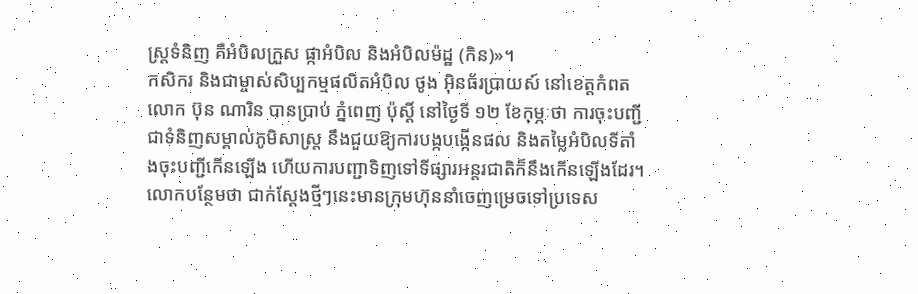ស្ត្រទំនិញ គឺអំបិលក្រួស ផ្កាអំបិល និងអំបិលម៉ដ្ឋ (កិន)»។
កសិករ និងជាម្ចាស់សិប្បកម្មផលិតអំបិល ថូង អ៊ិនធ័រប្រាយស៍ នៅខេត្តកំពត លោក ប៊ុន ណារិន បានប្រាប់ ភ្នំពេញ ប៉ុស្តិ៍ នៅថ្ងៃទី ១២ ខែកុម្ភៈថា ការចុះបញ្ជីជាទំនិញសម្គាល់ភូមិសាស្ត្រ នឹងជួយឱ្យការបង្កបង្កើនផល និងតម្លៃអំបិលទីតាំងចុះបញ្ជីកើនឡើង ហើយការបញ្ជាទិញទៅទីផ្សារអន្តរជាតិក៏នឹងកើនឡើងដែរ។ លោកបន្ថែមថា ជាក់ស្តែងថ្មីៗនេះមានក្រុមហ៊ុននាំចេញម្រេចទៅប្រទេស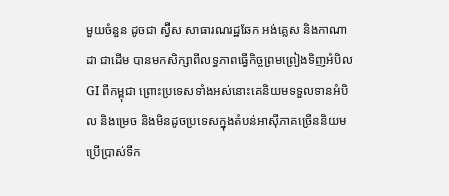មួយចំនួន ដូចជា ស្វ៊ីស សាធារណរដ្ឋឆែក អង់គ្លេស និងកាណាដា ជាដើម បានមកសិក្សាពីលទ្ធភាពធ្វើកិច្ចព្រមព្រៀងទិញអំបិល GI ពីកម្ពុជា ព្រោះប្រទេសទាំងអស់នោះគេនិយមទទួលទានអំបិល និងម្រេច និងមិនដូចប្រទេសក្នុងតំបន់អាស៊ីភាគច្រើននិយមប្រើប្រាស់ទឹក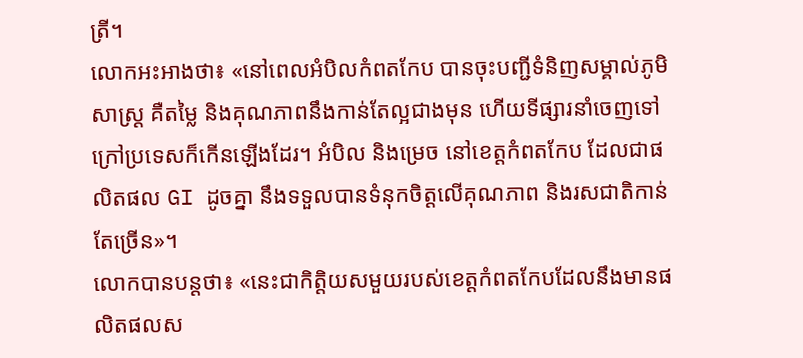ត្រី។
លោកអះអាងថា៖ «នៅពេលអំបិលកំពតកែប បានចុះបញ្ជីទំនិញសម្គាល់ភូមិសាស្ត្រ គឺតម្លៃ និងគុណភាពនឹងកាន់តែល្អជាងមុន ហើយទីផ្សារនាំចេញទៅក្រៅប្រទេសក៏កើនឡើងដែរ។ អំបិល និងម្រេច នៅខេត្តកំពតកែប ដែលជាផលិតផល GI ដូចគ្នា នឹងទទួលបានទំនុកចិត្តលើគុណភាព និងរសជាតិកាន់តែច្រើន»។
លោកបានបន្តថា៖ «នេះជាកិត្តិយសមួយរបស់ខេត្តកំពតកែបដែលនឹងមានផលិតផលស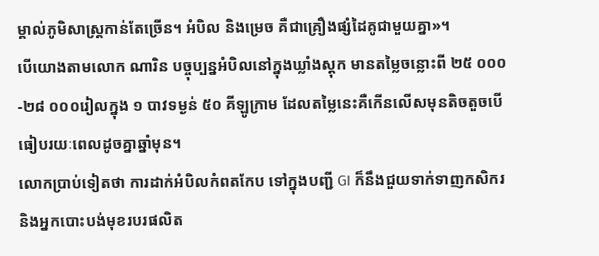ម្គាល់ភូមិសាស្ត្រកាន់តែច្រើន។ អំបិល និងម្រេច គឺជាគ្រឿងផ្សំដៃគូជាមួយគ្នា»។
បើយោងតាមលោក ណារិន បច្ចុប្បន្នអំបិលនៅក្នុងឃ្លាំងស្តុក មានតម្លៃចន្លោះពី ២៥ ០០០-២៨ ០០០រៀលក្នុង ១ បាវទម្ងន់ ៥០ គីឡូក្រាម ដែលតម្លៃនេះគឺកើនលើសមុនតិចតួចបើធៀបរយៈពេលដូចគ្នាឆ្នាំមុន។
លោកប្រាប់ទៀតថា ការដាក់អំបិលកំពតកែប ទៅក្នុងបញ្ជី GI ក៏នឹងជួយទាក់ទាញកសិករ និងអ្នកបោះបង់មុខរបរផលិត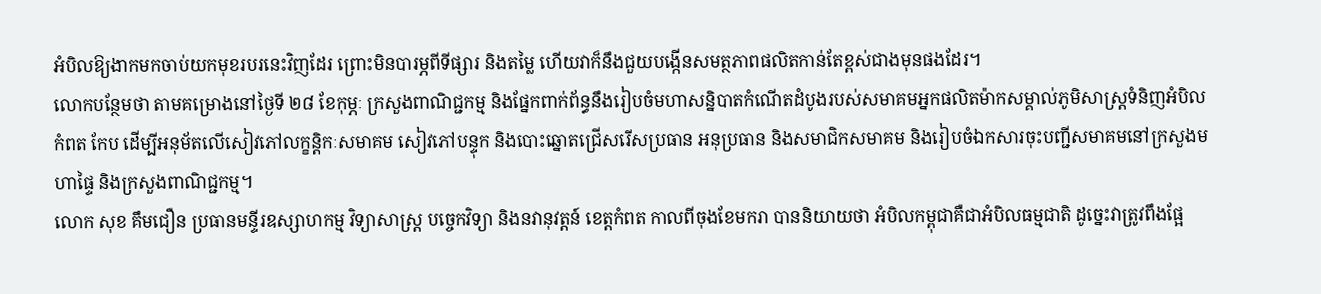អំបិលឱ្យងាកមកចាប់យកមុខរបរនេះវិញដែរ ព្រោះមិនបារម្ភពីទីផ្សារ និងតម្លៃ ហើយវាក៏នឹងជួយបង្កើនសមត្ថភាពផលិតកាន់តែខ្ពស់ជាងមុនផងដែរ។
លោកបន្ថែមថា តាមគម្រោងនៅថ្ងៃទី ២៨ ខែកុម្ភៈ ក្រសួងពាណិជ្ជកម្ម និងផ្នែកពាក់ព័ន្ធនឹងរៀបចំមហាសន្និបាតកំណើតដំបូងរបស់សមាគមអ្នកផលិតម៉ាកសម្គាល់ភូមិសាស្ត្រទំនិញអំបិលកំពត កែប ដើម្បីអនុម័តលើសៀវភៅលក្ខន្តិកៈសមាគម សៀវភៅបន្ទុក និងបោះឆ្នោតជ្រើសរើសប្រធាន អនុប្រធាន និងសមាជិកសមាគម និងរៀបចំឯកសារចុះបញ្ជីសមាគមនៅក្រសួងមហាផ្ទៃ និងក្រសួងពាណិជ្ជកម្ម។
លោក សុខ គឹមជឿន ប្រធានមន្ទីរឧស្សាហកម្ម វិទ្យាសាស្ត្រ បច្ចេកវិទ្យា និងនវានុវត្តន៍ ខេត្តកំពត កាលពីចុងខែមករា បាននិយាយថា អំបិលកម្ពុជាគឺជាអំបិលធម្មជាតិ ដូច្នេះវាត្រូវពឹងផ្អែ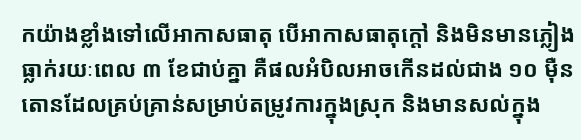កយ៉ាងខ្លាំងទៅលើអាកាសធាតុ បើអាកាសធាតុក្តៅ និងមិនមានភ្លៀងធ្លាក់រយៈពេល ៣ ខែជាប់គ្នា គឺផលអំបិលអាចកើនដល់ជាង ១០ ម៉ឺនតោនដែលគ្រប់គ្រាន់សម្រាប់តម្រូវការក្នុងស្រុក និងមានសល់ក្នុង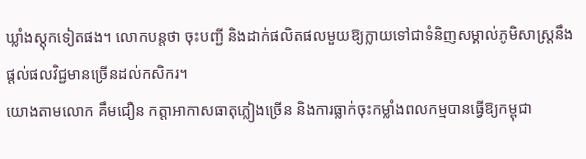ឃ្លាំងស្តុកទៀតផង។ លោកបន្តថា ចុះបញ្ជី និងដាក់ផលិតផលមួយឱ្យក្លាយទៅជាទំនិញសម្គាល់ភូមិសាស្ត្រនឹងផ្តល់ផលវិជ្ជមានច្រើនដល់កសិករ។
យោងតាមលោក គឹមជឿន កត្តាអាកាសធាតុភ្លៀងច្រើន និងការធ្លាក់ចុះកម្លាំងពលកម្មបានធ្វើឱ្យកម្ពុជា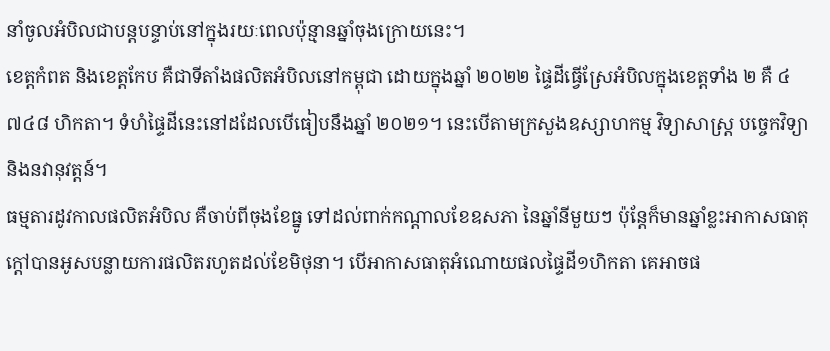នាំចូលអំបិលជាបន្តបន្ទាប់នៅក្នុងរយៈពេលប៉ុន្មានឆ្នាំចុងក្រោយនេះ។
ខេត្តកំពត និងខេត្តកែប គឺជាទីតាំងផលិតអំបិលនៅកម្ពុជា ដោយក្នុងឆ្នាំ ២០២២ ផ្ទៃដីធ្វើស្រែអំបិលក្នុងខេត្តទាំង ២ គឺ ៤ ៧៤៨ ហិកតា។ ទំហំផ្ទៃដីនេះនៅដដែលបើធៀបនឹងឆ្នាំ ២០២១។ នេះបើតាមក្រសួងឧស្សាហកម្ម វិទ្យាសាស្ត្រ បច្ចេកវិទ្យា និងនវានុវត្តន៍។
ធម្មតារដូវកាលផលិតអំបិល គឺចាប់ពីចុងខែធ្នូ ទៅដល់ពាក់កណ្តាលខែឧសភា នៃឆ្នាំនីមួយៗ ប៉ុន្តែក៏មានឆ្នាំខ្លះអាកាសធាតុក្តៅបានអូសបន្លាយការផលិតរហូតដល់ខែមិថុនា។ បើអាកាសធាតុអំណោយផលផ្ទៃដី១ហិកតា គេអាចផ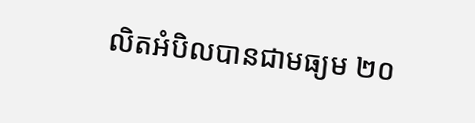លិតអំបិលបានជាមធ្យម ២០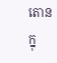តោនក្នុ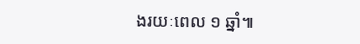ងរយៈពេល ១ ឆ្នាំ៕